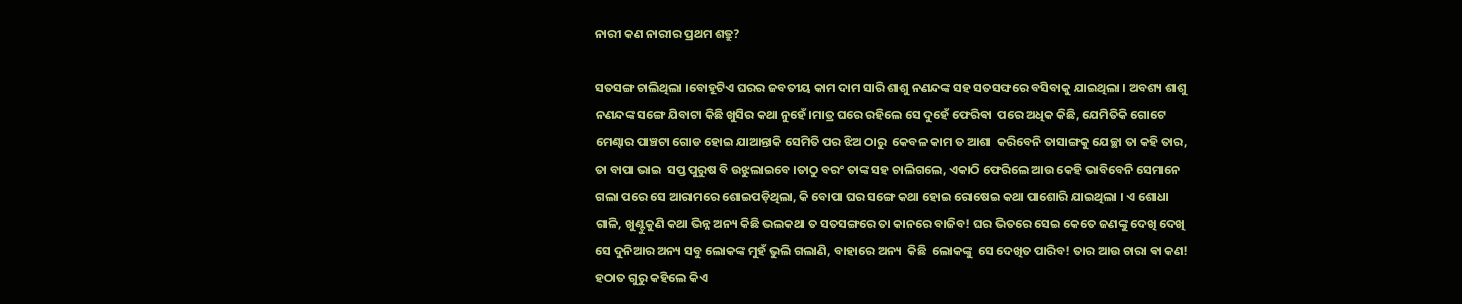ନାରୀ କଣ ନାରୀର ପ୍ରଥମ ଶତ୍ରୁ?

ସତସଙ୍ଗ ଚାଲିଥିଲା ।ବୋହୂଟିଏ ଘରର ଜବତୀୟ କାମ ଦାମ ସାରି ଶାଶୁ ନଣନ୍ଦଙ୍କ ସହ ସତସଙ୍ଘରେ ବସିବାକୁ ଯାଇଥିଲା । ଅବଶ୍ୟ ଶାଶୁ ନଣନ୍ଦଙ୍କ ସଙ୍ଗେ ଯିବାଟା କିଛି ଖୁସିର କଥା ନୁହେଁ।ମାତ୍ର ଘରେ ରହିଲେ ସେ ଦୁହେଁ ଫେରିଵା  ପରେ ଅଧିକ କିଛି, ଯେମିତିକି ଗୋଟେ ମେଣ୍ଢାର ପାଞ୍ଚଟା ଗୋଡ ହୋଇ ଯାଆନ୍ତାକି ସେମିତି ପର ଝିଅ ଠାରୁ  କେବଳ କାମ ତ ଆଶା  କରିବେନି ତାସାଙ୍ଗକୁ ଯେଚ୍ଛା ତା କହି ତାର, ତା ବାପା ଭାଇ  ସପ୍ତ ପୁରୁଷ ବି ଉଝୁଲାଇବେ ।ତାଠୁ ବରଂ ତାଙ୍କ ସହ ଚାଲିଗଲେ, ଏକାଠି ଫେରିଲେ ଆଉ କେହି ଭାବିବେନି ସେମାନେ ଗଲା ପରେ ସେ ଆରାମରେ ଶୋଇପଡ଼ିଥିଲା, କି ବୋପା ଘର ସଙ୍ଗେ କଥା ହୋଇ ରୋଷେଇ କଥା ପାଶୋରି ଯାଇଥିଲା । ଏ ଶୋଧା ଗାଳି, ଖୁଣ୍ଟୁକୁଣି କଥା ଭିନ୍ନ ଅନ୍ୟ କିଛି ଭଲକଥା ତ ସତସଙ୍ଗରେ ତା କାନରେ ବାଜିବ! ଘର ଭିତରେ ସେଇ କେତେ ଜଣଙ୍କୁ ଦେଖି ଦେଖି ସେ ଦୁନିଆର ଅନ୍ୟ ସବୁ ଲୋକଙ୍କ ମୁହଁ ଭୁଲି ଗଲାଣି, ବାହାରେ ଅନ୍ୟ  କିଛି  ଲୋକଙ୍କୁ  ସେ ଦେଖିତ ପାରିବ! ତାର ଆଉ ଚାରା ଵା କଣ!
ହଠାତ ଗୁରୁ କହିଲେ କିଏ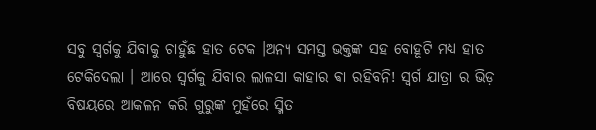ସବୁ ସ୍ୱର୍ଗକୁ ଯିବାକୁ ଚାହୁଁଛ ହାତ ଟେକ ।ଅନ୍ୟ ସମସ୍ତ ଭକ୍ତଙ୍କ ସହ ବୋହୂଟି ମଧ୍ୟ ହାତ ଟେକିଦେଲା । ଆରେ ସ୍ୱର୍ଗକୁ ଯିବାର ଲାଳସା କାହାର ଵା ରହିବନି! ସ୍ୱର୍ଗ ଯାତ୍ରା ର ଭିଡ଼ ବିଷୟରେ ଆକଳନ କରି ଗୁରୁଙ୍କ ମୁହଁରେ ସ୍ମିତ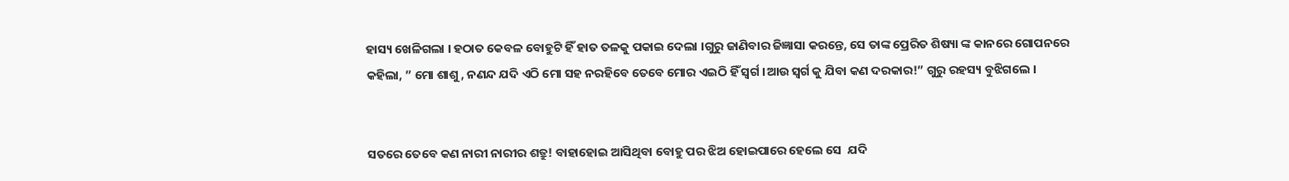ହାସ୍ୟ ଖେଳିଗଲା । ହଠାତ କେବଳ ବୋହୁଟି ହିଁ ହାତ ତଳକୁ ପକାଇ ଦେଲା ।ଗୁରୁ ଜାଣିବାର ଜିଜ୍ଞାସା କରନ୍ତେ, ସେ ତାଙ୍କ ପ୍ରେରିତ ଶିଷ୍ୟା ଙ୍କ କାନରେ ଗୋପନରେ କହିଲା, ” ମୋ ଶାଶୁ, ନଣନ୍ଦ ଯଦି ଏଠି ମୋ ସହ ନରହିବେ ତେବେ ମୋର ଏଇଠି ହିଁ ସ୍ୱର୍ଗ ।ଆଉ ସ୍ୱର୍ଗ କୁ ଯିବା କଣ ଦରକାର!” ଗୁରୁ ରହସ୍ୟ ବୁଝିଗଲେ ।


ସତରେ ତେବେ କଣ ନାରୀ ନାରୀର ଶତ୍ରୁ! ବାହାହୋଇ ଆସିଥିବା ବୋହୁ ପର ଝିଅ ହୋଇପାରେ ହେଲେ ସେ  ଯଦି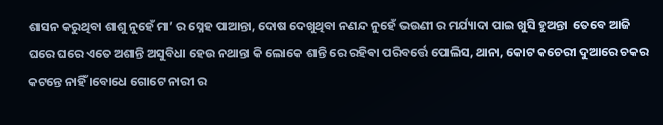ଶାସନ କରୁଥିବା ଶାଶୁ ନୁହେଁ ମା’ ର ସ୍ନେହ ପାଆନ୍ତା, ଦୋଷ ଦେଖୁଥିବା ନଣନ୍ଦ ନୁହେଁ ଭଉଣୀ ର ମର୍ଯ୍ୟାଦା ପାଇ ଖୁସି ହୁଅନ୍ତା  ତେବେ ଆଜି ଘରେ ଘରେ ଏତେ ଅଶାନ୍ତି ଅସୁବିଧା ହେଉ ନଥାନ୍ତା କି ଲୋକେ ଶାନ୍ତି ରେ ରହିଵା ପରିବର୍ତ୍ତେ ପୋଲିସ, ଥାନା, କୋଟ କଚେରୀ ଦୁଆରେ ଚକର କଟନ୍ତେ ନାହିଁ ।ବୋଧେ ଗୋଟେ ନାରୀ ର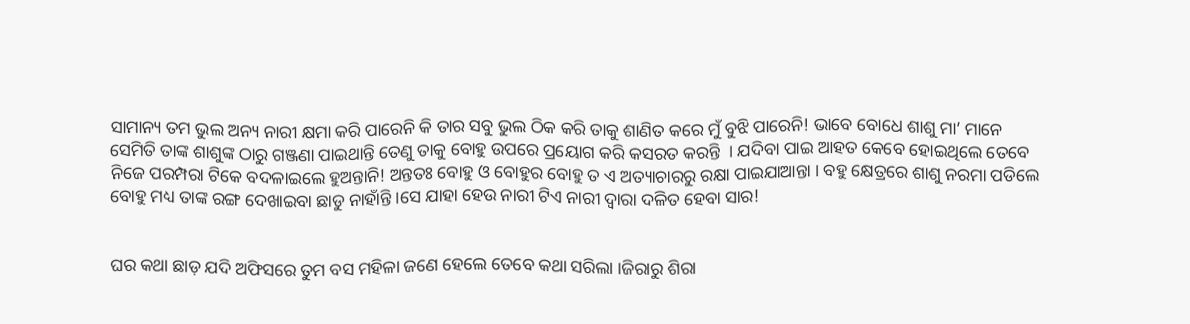ସାମାନ୍ୟ ତମ ଭୁଲ ଅନ୍ୟ ନାରୀ କ୍ଷମା କରି ପାରେନି କି ତାର ସବୁ ଭୁଲ ଠିକ କରି ତାକୁ ଶାଣିତ କରେ ମୁଁ ବୁଝି ପାରେନି! ଭାବେ ବୋଧେ ଶାଶୁ ମା’ ମାନେ ସେମିତି ତାଙ୍କ ଶାଶୁଙ୍କ ଠାରୁ ଗଞ୍ଜଣା ପାଇଥାନ୍ତି ତେଣୁ ତାକୁ ବୋହୁ ଉପରେ ପ୍ରୟୋଗ କରି କସରତ କରନ୍ତି  । ଯଦିବା ପାଇ ଆହତ କେବେ ହୋଇଥିଲେ ତେବେ ନିଜେ ପରମ୍ପରା ଟିକେ ବଦଳାଇଲେ ହୁଅନ୍ତାନି! ଅନ୍ତତଃ ବୋହୁ ଓ ବୋହୁର ବୋହୁ ତ ଏ ଅତ୍ୟାଚାରରୁ ରକ୍ଷା ପାଇଯାଆନ୍ତା । ବହୁ କ୍ଷେତ୍ରରେ ଶାଶୁ ନରମା ପଡିଲେ ବୋହୁ ମଧ୍ୟ ତାଙ୍କ ରଙ୍ଗ ଦେଖାଇବା ଛାଡୁ ନାହାଁନ୍ତି ।ସେ ଯାହା ହେଉ ନାରୀ ଟିଏ ନାରୀ ଦ୍ୱାରା ଦଳିତ ହେବା ସାର!


ଘର କଥା ଛାଡ଼ ଯଦି ଅଫିସରେ ତୁମ ବସ ମହିଳା ଜଣେ ହେଲେ ତେବେ କଥା ସରିଲା ।ଜିରାରୁ ଶିରା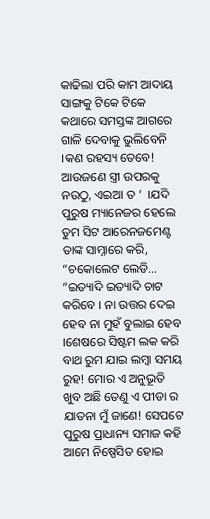କାଢିଲା ପରି କାମ ଆଦାୟ ସାଙ୍ଗକୁ ଟିକେ ଟିକେ କଥାରେ ସମସ୍ତଙ୍କ ଆଗରେ ଗାଳି ଦେବାକୁ ଭୁଲିବେନି ।କଣ ରହସ୍ୟ ତେବେ! ଆଉଜଣେ ସ୍ତ୍ରୀ ଉପରକୁ ନଉଠୁ, ଏଇଆ ତ ‘  ।ଯଦି ପୁରୁଷ ମ୍ୟାନେଜର ହେଲେ ତୁମ ସିଟ ଆରେନଜମେଣ୍ଟ ତାଙ୍କ ସାମ୍ନାରେ କରି, “ଚକୋଲେଟ ଲେଡି… “ଇତ୍ୟାଦି ଇତ୍ୟାଦି ଚାଟ କରିବେ । ନା ଉତ୍ତର ଦେଇ ହେବ ନା ମୁହଁ ବୁଲାଇ ହେବ ।ଶେଷରେ ସିଷ୍ଟମ ଲକ କରି ବାଥ ରୁମ ଯାଇ ଲମ୍ବା ସମୟ ରୁହ! ମୋର ଏ ଅନୁଭୂତି ଖୁବ ଅଛି ତେଣୁ ଏ ପୀଡା ର ଯାତନା ମୁଁ ଜାଣେ! ସେପଟେ ପୁରୁଷ ପ୍ରାଧାନ୍ୟ ସମାଜ କହି ଆମେ ନିଷ୍ପେସିତ ହୋଇ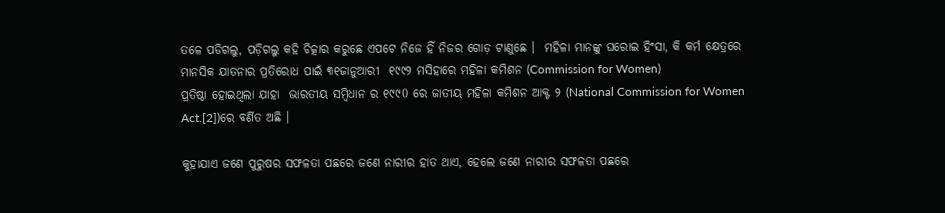ତଳେ ପଡିଗଲୁ, ପଡ଼ିଗଲୁ କହି ଚିତ୍କାର କରୁଛେ ଏପଟେ ନିଜେ ହିଁ ନିଜର ଗୋଡ଼ ଟାଣୁଛେ ।  ମହିଳା ମାନଙ୍କୁ ଘରୋଇ ହିଂସା, କି କର୍ମ କ୍ଷେତ୍ରରେ ମାନସିକ ଯାତନାର ପ୍ରତିରୋଧ ପାଇଁ ୩୧ଜାନୁଆରୀ  ୧୯୯୨ ମସିହାରେ ମହିଳା କମିଶନ (Commission for Women)
ପ୍ରତିଷ୍ଠା ହୋଇଥିଲା ଯାହା  ଭାରତୀୟ ସମ୍ବିଧାନ ର ୧୯୯0 ରେ ଜାତୀୟ ମହିଳା କମିଶନ ଆକ୍ଟ ୨ (National Commission for Women Act.[2])ରେ ବର୍ଣିତ ଅଛି ।

କୁହାଯାଏ ଜଣେ ପୁରୁଷର ସଫଳତା ପଛରେ ଜଣେ ନାରୀର ହାତ ଥାଏ, ହେଲେ ଜଣେ ନାରୀର ସଫଳତା ପଛରେ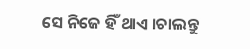ସେ ନିଜେ ହିଁ ଥାଏ ।ଚାଲନ୍ତୁ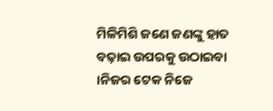ମିଳିମିଶି ଜଣେ ଜଣଙ୍କୁ ହାତ ବଢ଼ାଇ ଉପରକୁ ଉଠାଇବା ।ନିଜର ଟେକ ନିଜେ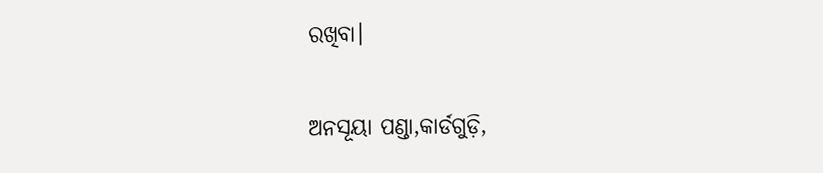ରଖିବା।

ଅନସୂୟା ପଣ୍ଡା,କାର୍ଡଗୁଡ଼ି,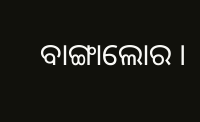ବାଙ୍ଗାଲୋର ।